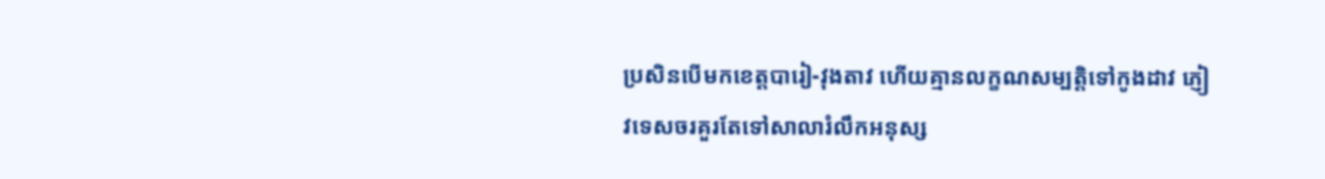ប្រសិនបើមកខេត្តបារៀ-វុងតាវ ហើយគ្មានលក្ខណសម្បត្តិទៅកូងដាវ ភ្ញៀវទេសចរគួរតែទៅសាលារំលឹកអនុស្ស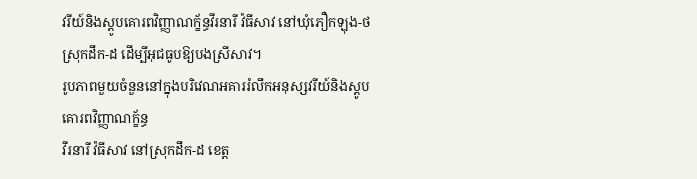វរីយ៍និងស្ដូបគោរពវិញ្ញាណក្ខ័ន្ធវីរនារី វ៉ធីសាវ នៅឃុំភឿកឡុង-ថ ស្រុកដឹក-ដ ដើម្បីអុជធូបឱ្យបងស្រីសាវ។
រូបភាពមួយចំនួននៅក្នុងបរិវេណអគាររំលឹកអនុស្សវរីយ៍និងស្តូបគោរពវិញ្ញាណក្ខ័ន្ធ
វីរនារី វ៉ធីសាវ នៅស្រុកដឹក-ដ ខេត្ត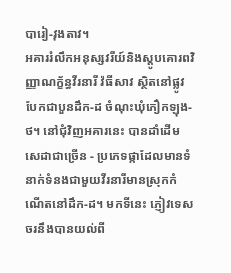បារៀ-វុងតាវ។
អគាររំលឹកអនុស្សវរីយ៍និងស្តូបគោរពវិញ្ញាណក្ខ័ន្ធវីរនារី វ៉ធីសាវ ស្ថិតនៅផ្លូវបែកជាបួនដឹក-ដ ចំណុះឃុំភឿកឡុង-ថ។ នៅជុំវិញអគារនេះ បានដាំដើមសេដាជាច្រើន - ប្រភេទផ្កាដែលមានទំនាក់ទំនងជាមួយវីរនារីមានស្រុកកំណើតនៅដឹក-ដ។ មកទីនេះ ភ្ញៀវទេសចរនឹងបានយល់ពី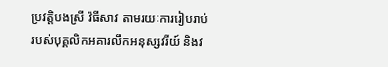ប្រវត្តិបងស្រី វ៉ធីសាវ តាមរយៈការរៀបរាប់របស់បុគ្គលិកអគារលឹកអនុស្សវរីយ៍ និងវ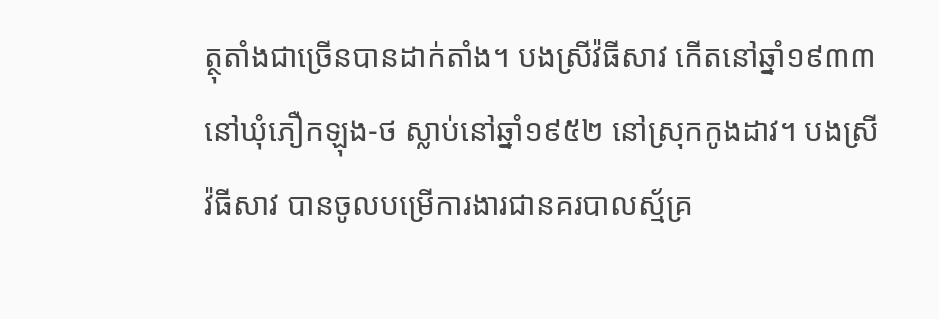ត្ថុតាំងជាច្រើនបានដាក់តាំង។ បងស្រីវ៉ធីសាវ កើតនៅឆ្នាំ១៩៣៣ នៅឃុំភឿកឡុង-ថ ស្លាប់នៅឆ្នាំ១៩៥២ នៅស្រុកកូងដាវ។ បងស្រី វ៉ធីសាវ បានចូលបម្រើការងារជានគរបាលស្ម័គ្រ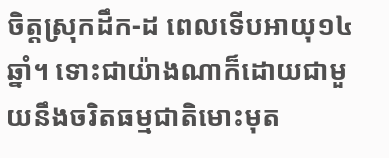ចិត្តស្រុកដឹក-ដ ពេលទើបអាយុ១៤ឆ្នាំ។ ទោះជាយ៉ាងណាក៏ដោយជាមួយនឹងចរិតធម្មជាតិមោះមុត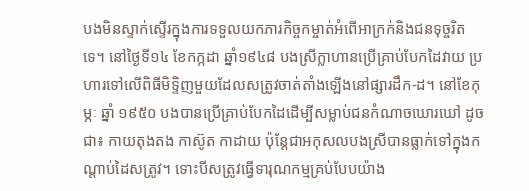បងមិនស្ទាក់ស្ទើរក្នុងការទទួលយកភារកិច្ចកម្ចាត់អំពើអាក្រក់និងជនទុច្ចរិតទេ។ នៅថ្ងៃទី១៤ ខែកក្កដា ឆ្នាំ១៩៤៨ បងស្រីក្លាហានប្រើគ្រាប់បែកដៃវាយ ប្រហារទៅលើពិធីមិទ្ទិញមួយដែលសត្រូវចាត់តាំងឡើងនៅផ្សារដឹក-ដ។ នៅខែកុម្ភៈ ឆ្នាំ ១៩៥០ បងបានប្រើគ្រាប់បែកដៃដើម្បីសម្លាប់ជនកំណាចឃោរឃៅ ដូចជា៖ កាយតុងតង កាស៊ូត កាដាយ ប៉ុន្តែជាអកុសលបងស្រីបានធ្លាក់ទៅក្នុងកណ្តាប់ដៃសត្រូវ។ ទោះបីសត្រូវធ្វើទារុណកម្មគ្រប់បែបយ៉ាង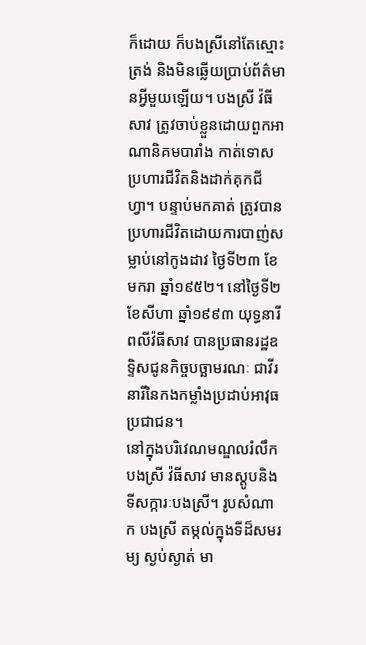ក៏ដោយ ក៏បងស្រីនៅតែស្មោះត្រង់ និងមិនឆ្លើយប្រាប់ព័ត៌មានអ្វីមួយឡើយ។ បងស្រី វ៉ធីសាវ ត្រូវចាប់ខ្លួនដោយពួកអាណានិគមបារាំង កាត់ទោសប្រហារជីវិតនិងដាក់គុកជីហ្វា។ បន្ទាប់មកគាត់ ត្រូវបានប្រហារជីវិតដោយការបាញ់សម្លាប់នៅកូងដាវ ថ្ងៃទី២៣ ខែមករា ឆ្នាំ១៩៥២។ នៅថ្ងៃទី២ ខែសីហា ឆ្នាំ១៩៩៣ យុទ្ធនារីពលីវ៉ធីសាវ បានប្រធានរដ្ឋឧទ្ទិសជូនកិច្ចបច្ឆាមរណៈ ជាវីរនារីនៃកងកម្លាំងប្រដាប់អាវុធប្រជាជន។
នៅក្នុងបរិវេណមណ្ឌលរំលឹកបងស្រី វ៉ធីសាវ មានស្ដូបនិងទីសក្ការៈបងស្រី។ រូបសំណាក បងស្រី តម្កល់ក្នុងទីដ៏សមរម្យ ស្ងប់ស្ងាត់ មា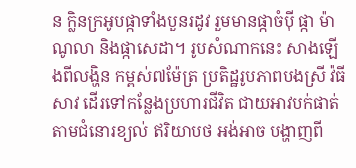ន ក្លិនក្រអូបផ្កាទាំងបួនរដូវ រួមមានផ្កាចំប៉ី ផ្កា ម៉ាណូលា និងផ្កាសេដា។ រូបសំណាកនេះ សាងឡើងពីលង្ហិន កម្ពស់៧ម៉ែត្រ ប្រតិដ្ឋរូបភាពបងស្រី វ៉ធីសាវ ដើរទៅកន្លែងប្រហារជីវិត ជាយអាវបក់ផាត់តាមជំនោរខ្យល់ ឥរិយាបថ អង់អាច បង្ហាញពី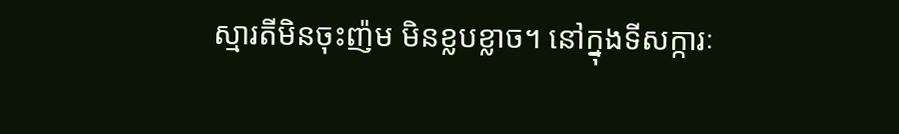ស្មារតីមិនចុះញ៉ម មិនខ្លបខ្លាច។ នៅក្នុងទីសក្ការៈ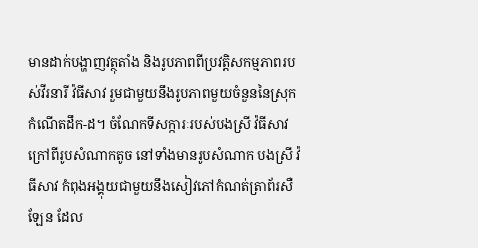មានដាក់បង្ហាញវត្ថុតាំង និងរូបភាពពីប្រវត្តិសកម្មភាពរបស់វីរនារី វ៉ធីសាវ រួមជាមួយនឹងរូបភាពមួយចំនួននៃស្រុកកំណើតដឹក-ដ។ ចំណែកទីសក្ការៈរបស់បងស្រី វ៉ធីសាវ ក្រៅពីរូបសំណាកតូច នៅទាំងមានរូបសំណាក បងស្រី វ៉ធីសាវ កំពុងអង្គុយជាមួយនឹងសៀវភៅកំណត់ត្រាព័រសឺឡែន ដែល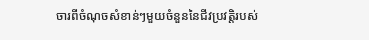ចារពីចំណុចសំខាន់ៗមួយចំនួននៃជីវប្រវត្តិរបស់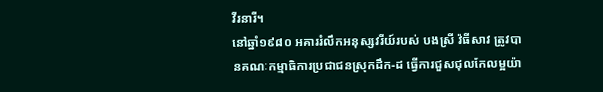វីរនារី។
នៅឆ្នាំ១៩៨០ អគាររំលឹកអនុស្សវរីយ៍របស់ បងស្រី វ៉ធីសាវ ត្រូវបានគណៈកម្មាធិការប្រជាជនស្រុកដឹក-ដ ធ្វើការជួសជុលកែលម្អយ៉ា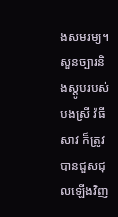ងសមរម្យ។ សួនច្បារនិងស្ដូបរបស់បងស្រី វ៉ធីសាវ ក៏ត្រូវបានជួសជុលឡើងវិញ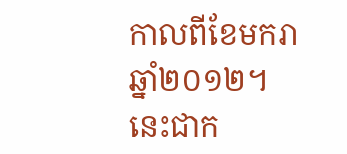កាលពីខែមករា ឆ្នាំ២០១២។ នេះជាក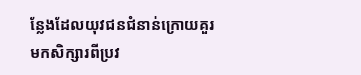ន្លែងដែលយុវជនជំនាន់ក្រោយគួរមកសិក្សារពីប្រវ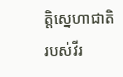ត្តិស្នេហាជាតិរបស់វីរ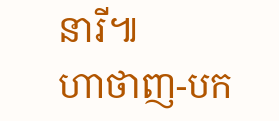នារី៕
ហាថាញ-បក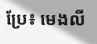ប្រែ៖ មេងលី